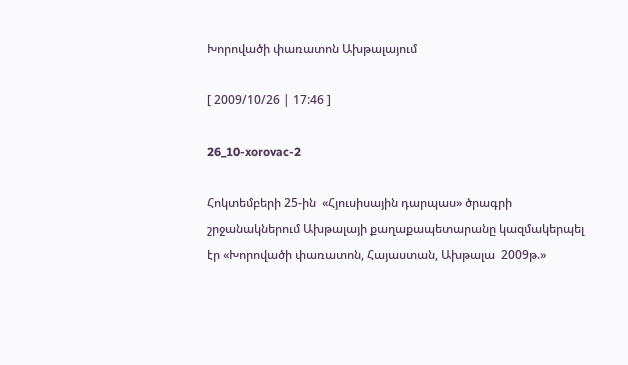Խորովածի փառատոն Ախթալայում

[ 2009/10/26 | 17:46 ]

26_10-xorovac-2

Հոկտեմբերի 25-ին  «Հյուսիսային դարպաս» ծրագրի շրջանակներում Ախթալայի քաղաքապետարանը կազմակերպել էր «Խորովածի փառատոն, Հայաստան, Ախթալա  2009թ.»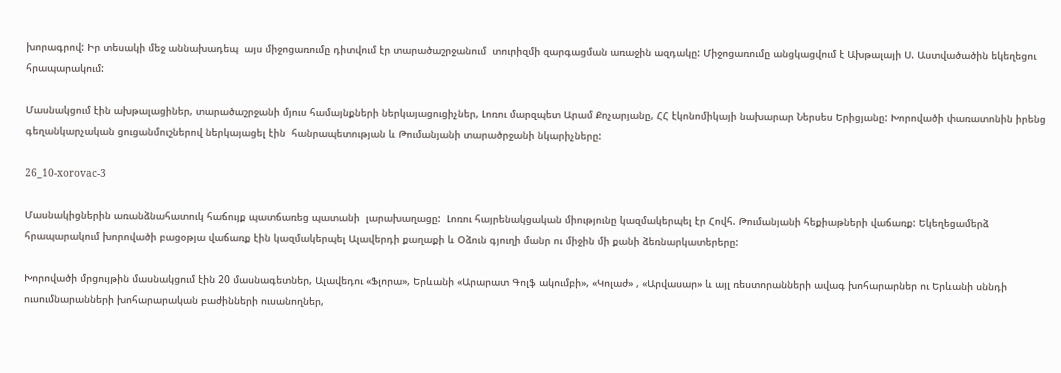խորագրով: Իր տեսակի մեջ աննախադեպ  այս միջոցառումը դիտվում էր տարածաշրջանում  տուրիզմի զարգացման առաջին ազդակը: Միջոցառումը անցկացվում է Ախթալայի Ս. Աստվածածին եկեղեցու հրապարակում:

Մասնակցում էին ախթալացիներ, տարածաշրջանի մյուս համայնքների ներկայացուցիչներ, Լոռու մարզպետ Արամ Քոչարյանը, ՀՀ էկոնոմիկայի նախարար Ներսես Երիցյանը: Խորովածի փառատոնին իրենց գեղանկարչական ցուցանմուշներով ներկայացել էին  հանրապետության և Թումանյանի տարածրջանի նկարիչները:

26_10-xorovac-3

Մասնակիցներին առանձնահատուկ հաճույք պատճառեց պատանի  լարախաղացը:  Լոռու հայրենակցական միությունը կազմակերպել էր Հովհ. Թումանյանի հեքիաթների վաճառք: Եկեղեցամերձ հրապարակում խորովածի բացօթյա վաճառք էին կազմակերպել Ալավերդի քաղաքի և Օձուն գյուղի մանր ու միջին մի քանի ձեռնարկատերերը:

Խորովածի մրցույթին մասնակցում էին 20 մասնագետներ, Ալավեդու «Ֆլորա», Երևանի «Արարատ Գոլֆ ակումբի», «Կոլաժ» , «Արվասար» և այլ ռեստորանների ավագ խոհարարներ ու Երևանի սննդի ուսումնարանների խոհարարական բաժինների ուսանողներ,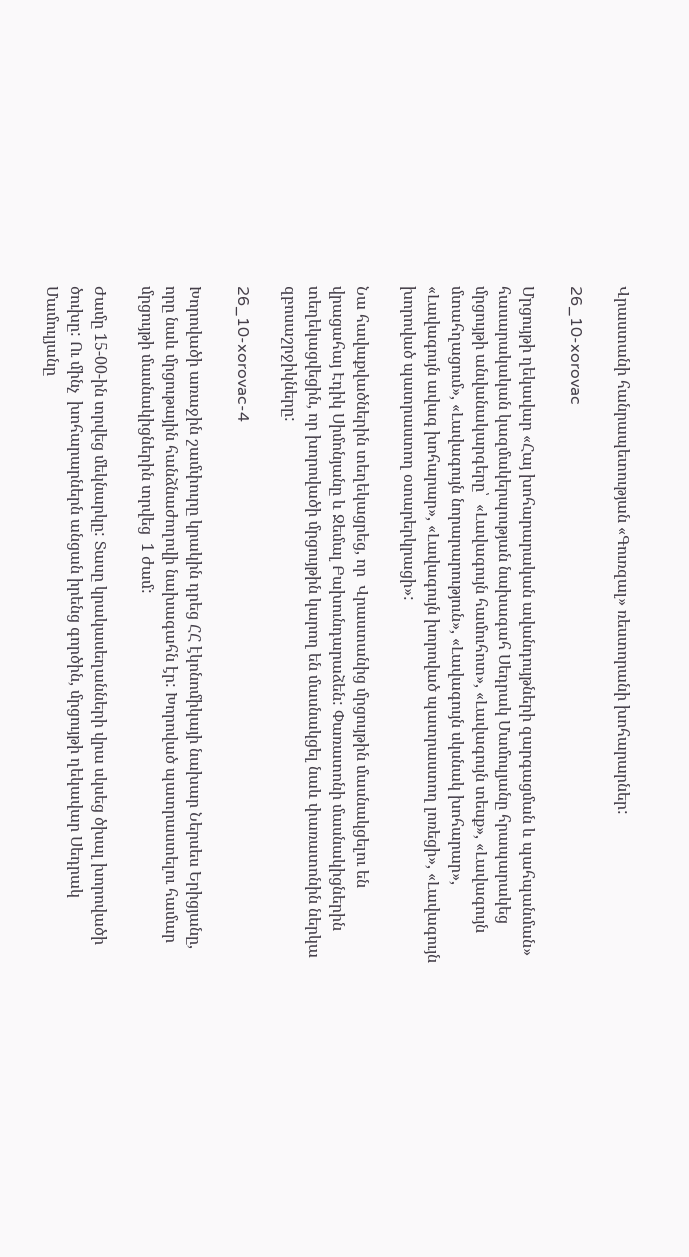Վրաստանի հանրապետության «Գուռզալ» ռեստորանի խոհարարներ:

26_10-xorovac

Մրցույթի ղեկավար «Հայ խոհարարական ավանդույթների զարգացման և պահպանման» հասարակական կազմակերպության նախագահ Սեդրակ Մամուլյանը հրապարակեց մրցույթի անվանակարգերը՝  «Լավագույն համուհոտ», «Լավագույն տեսք», «Լավագույն մտահղացում», «Լավագույն նորարարություն», «Լավագույն սկսնակ խոհարար», «Լավագույն ավագ խոհարար», «Լավագույն խորոված պատրաստող լոռեցի», «Լավագույն խորոված պատրաստող օտարերկրացի»:

Նա հավաքվածներին տեղեկացրեց, որ  Վրաստանից մրցույթին մասնակցելու են վրացահայ Էդիկ Սիմոնյանը և Ջեմալ Բախունդարաձեն: Փառատոնի մասնակիցներին տեղեկացվեցին, որ խորովածի մրցույթին կարող են մասնակցել նաև փառատոնին ներկա  զբոսաշրջիկները:

26_10-xorovac-4

Խորովածի առաջին շամփուրը կրակին դրեց ՀՀ էկոնոմիկայի նախար Ներսես Երիցյանը, որը նաև մրցութային հանձնաժողովի նախագահն էր: Խորոված պատրաստելու համար մրցույթի մասնակիցներին տրվեց  1 ժամ:

Ժամը 15-00-ին տրվեց մեկնարկը: Տասը կրակասեղանների վրա սկսեց ծխալ խորովածի ծուխը: Ու մինչ  խոհարարներն անցան իրենց գործին, մրցույթի ղեկավար Սեդրակ Մամուլյանը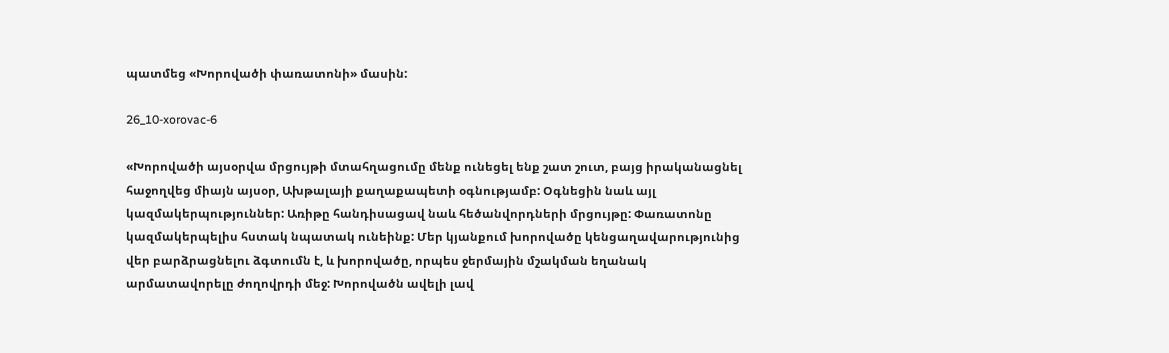պատմեց «Խորովածի փառատոնի» մասին:

26_10-xorovac-6

«Խորովածի այսօրվա մրցույթի մտահղացումը մենք ունեցել ենք շատ շուտ, բայց իրականացնել հաջողվեց միայն այսօր, Ախթալայի քաղաքապետի օգնությամբ: Օգնեցին նաև այլ կազմակերպություններ: Առիթը հանդիսացավ նաև հեծանվորդների մրցույթը: Փառատոնը կազմակերպելիս հստակ նպատակ ունեինք: Մեր կյանքում խորովածը կենցաղավարությունից վեր բարձրացնելու ձգտումն է, և խորովածը, որպես ջերմային մշակման եղանակ արմատավորելը ժողովրդի մեջ: Խորովածն ավելի լավ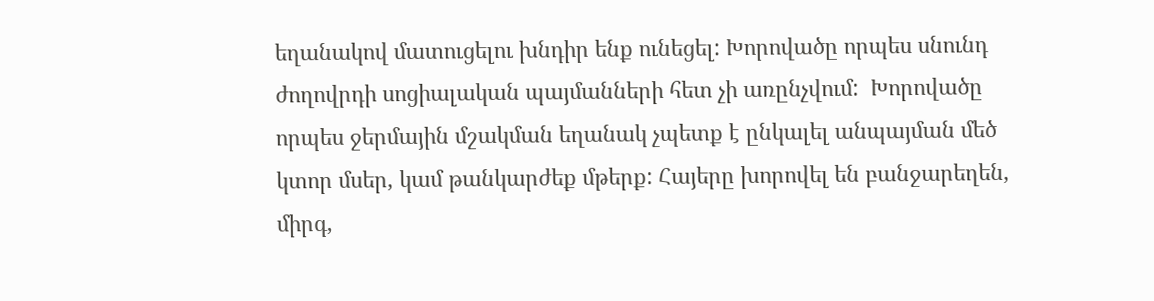եղանակով մատուցելու խնդիր ենք ունեցել: Խորովածը որպես սնունդ ժողովրդի սոցիալական պայմանների հետ չի առընչվում:  Խորովածը որպես ջերմային մշակման եղանակ չպետք է ընկալել անպայման մեծ կտոր մսեր, կամ թանկարժեք մթերք: Հայերը խորովել են բանջարեղեն, միրգ,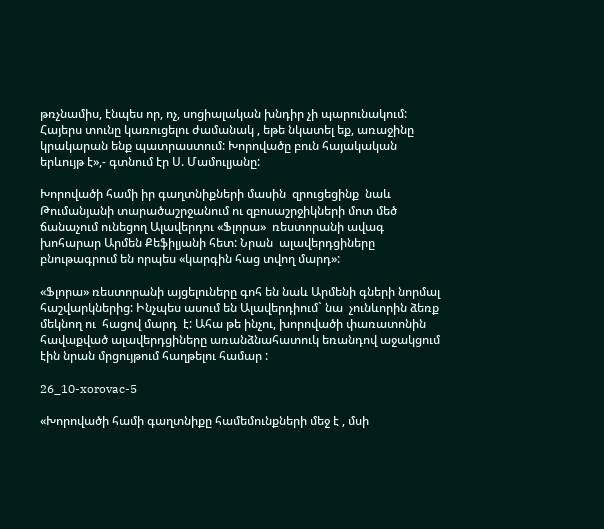թռչնամիս, էնպես որ, ոչ, սոցիալական խնդիր չի պարունակում: Հայերս տունը կառուցելու ժամանակ , եթե նկատել եք, առաջինը կրակարան ենք պատրաստում: Խորովածը բուն հայակական երևույթ է»,- գտնում էր Ս. Մամուլյանը:

Խորովածի համի իր գաղտնիքների մասին  զրուցեցինք  նաև Թումանյանի տարածաշրջանում ու զբոսաշրջիկների մոտ մեծ ճանաչում ունեցող Ալավերդու «Ֆլորա»  ռեստորանի ավագ խոհարար Արմեն Քեֆիլյանի հետ: Նրան  ալավերդցիները բնութագրում են որպես «կարգին հաց տվող մարդ»:

«Ֆլորա» ռեստորանի այցելուները գոհ են նաև Արմենի գների նորմալ հաշվարկներից: Ինչպես ասում են Ալավերդիում` նա  չունևորին ձեռք մեկնող ու  հացով մարդ  է: Ահա թե ինչու, խորովածի փառատոնին հավաքված ալավերդցիները առանձնահատուկ եռանդով աջակցում էին նրան մրցույթում հաղթելու համար :

26_10-xorovac-5

«Խորովածի համի գաղտնիքը համեմունքների մեջ է , մսի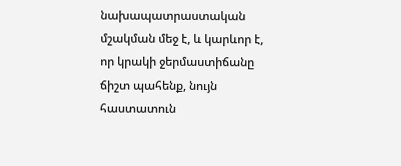նախապատրաստական մշակման մեջ է, և կարևոր է, որ կրակի ջերմաստիճանը ճիշտ պահենք, նույն հաստատուն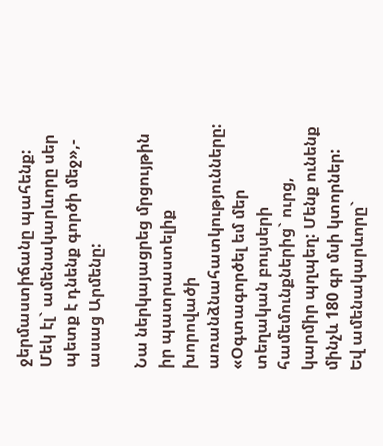ջերմաստիճանը պահենք: Մեկ էլ` ամենակարևորը սեր պետք է դնենք գործի մեջ»,- ասաց Արմենը:

Նա ներկայացրեց մրցույթին իր պատրաստելիք  խորովածի առանձնահատկությունները: «Օգտագործել եմ մեր տեղական բույսերի համեմունքներից` ուրց, կարմիր պղպեղ: Մենք ունենք մինչև 180 գր մսի կտորներ:  Եվ ամենակարևորը`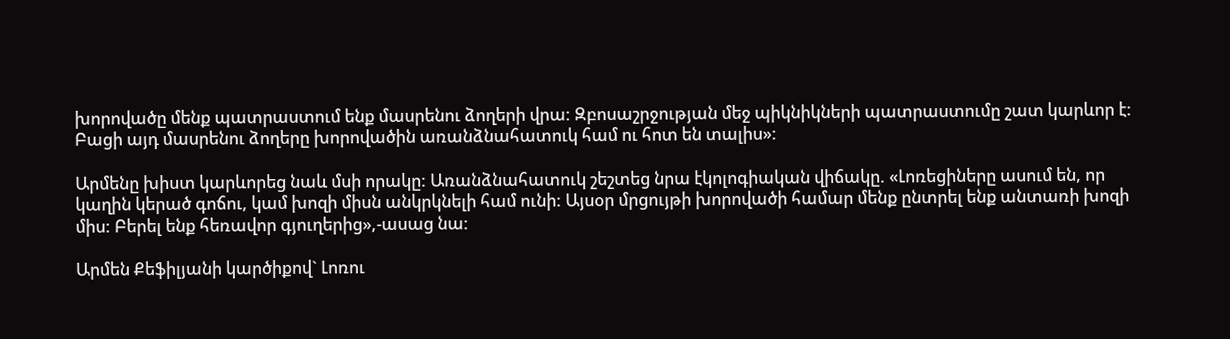խորովածը մենք պատրաստում ենք մասրենու ձողերի վրա: Զբոսաշրջության մեջ պիկնիկների պատրաստումը շատ կարևոր է: Բացի այդ մասրենու ձողերը խորովածին առանձնահատուկ համ ու հոտ են տալիս»:

Արմենը խիստ կարևորեց նաև մսի որակը: Առանձնահատուկ շեշտեց նրա էկոլոգիական վիճակը. «Լոռեցիները ասում են, որ կաղին կերած գոճու, կամ խոզի միսն անկրկնելի համ ունի: Այսօր մրցույթի խորովածի համար մենք ընտրել ենք անտառի խոզի միս: Բերել ենք հեռավոր գյուղերից»,-ասաց նա:

Արմեն Քեֆիլյանի կարծիքով` Լոռու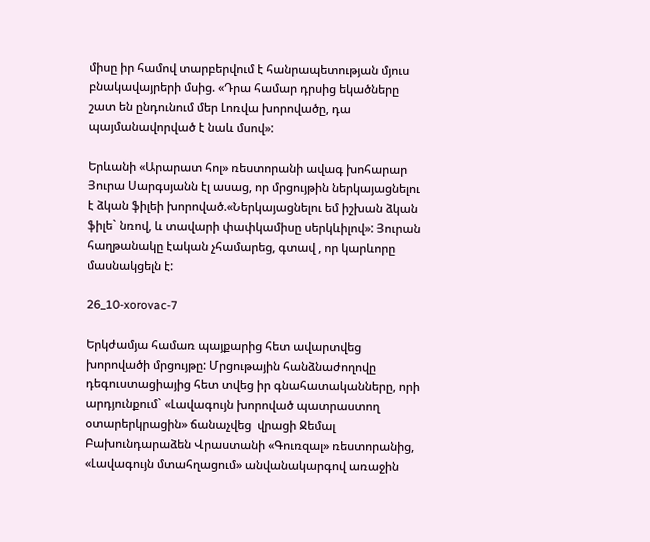միսը իր համով տարբերվում է հանրապետության մյուս բնակավայրերի մսից. «Դրա համար դրսից եկածները շատ են ընդունում մեր Լոռվա խորովածը, դա պայմանավորված է նաև մսով»:

Երևանի «Արարատ հոլ» ռեստորանի ավագ խոհարար Յուրա Սարգսյանն էլ ասաց, որ մրցույթին ներկայացնելու է ձկան ֆիլեի խորոված.«Ներկայացնելու եմ իշխան ձկան ֆիլե` նռով, և տավարի փափկամիսը սերկևիլով»: Յուրան հաղթանակը էական չհամարեց, գտավ , որ կարևորը մասնակցելն է:

26_10-xorovac-7

Երկժամյա համառ պայքարից հետ ավարտվեց խորովածի մրցույթը: Մրցութային հանձնաժողովը դեգուստացիայից հետ տվեց իր գնահատականները, որի արդյունքում` «Լավագույն խորոված պատրաստող օտարերկրացին» ճանաչվեց  վրացի Ջեմալ Բախունդարաձեն Վրաստանի «Գուռզալ» ռեստորանից, «Լավագույն մտահղացում» անվանակարգով առաջին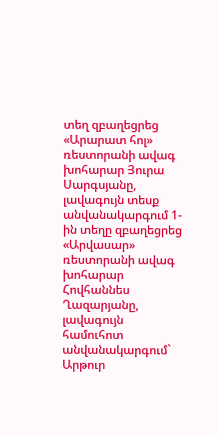տեղ զբաղեցրեց «Արարատ հոլ» ռեստորանի ավագ խոհարար Յուրա Սարգսյանը, լավագույն տեսք անվանակարգում 1-ին տեղը զբաղեցրեց  «Արվասար» ռեստորանի ավագ խոհարար Հովհաննես Ղազարյանը, լավագույն համուհոտ անվանակարգում` Արթուր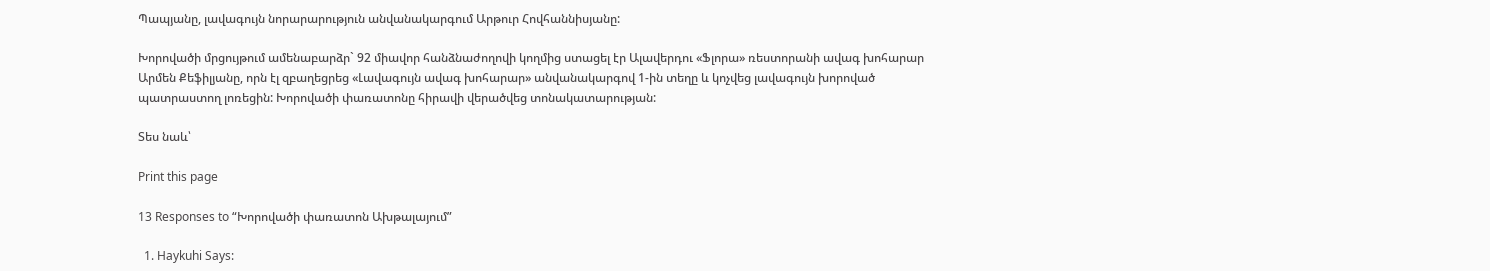Պապյանը, լավագույն նորարարություն անվանակարգում Արթուր Հովհաննիսյանը:

Խորովածի մրցույթում ամենաբարձր` 92 միավոր հանձնաժողովի կողմից ստացել էր Ալավերդու «Ֆլորա» ռեստորանի ավագ խոհարար Արմեն Քեֆիլյանը, որն էլ զբաղեցրեց «Լավագույն ավագ խոհարար» անվանակարգով 1-ին տեղը և կոչվեց լավագույն խորոված պատրաստող լոռեցին: Խորովածի փառատոնը հիրավի վերածվեց տոնակատարության:

Տես նաև՝

Print this page

13 Responses to “Խորովածի փառատոն Ախթալայում”

  1. Haykuhi Says: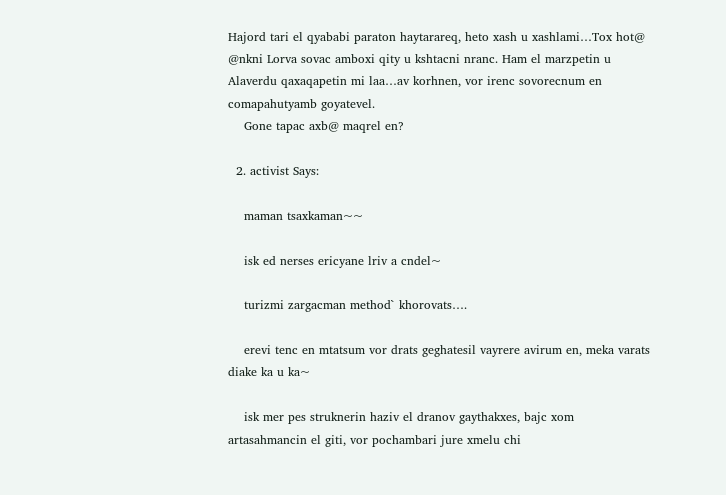Hajord tari el qyababi paraton haytarareq, heto xash u xashlami…Tox hot@ @nkni Lorva sovac amboxi qity u kshtacni nranc. Ham el marzpetin u Alaverdu qaxaqapetin mi laa…av korhnen, vor irenc sovorecnum en comapahutyamb goyatevel.
    Gone tapac axb@ maqrel en?

  2. activist Says:

    maman tsaxkaman~~

    isk ed nerses ericyane lriv a cndel~

    turizmi zargacman method` khorovats….

    erevi tenc en mtatsum vor drats geghatesil vayrere avirum en, meka varats diake ka u ka~

    isk mer pes struknerin haziv el dranov gaythakxes, bajc xom artasahmancin el giti, vor pochambari jure xmelu chi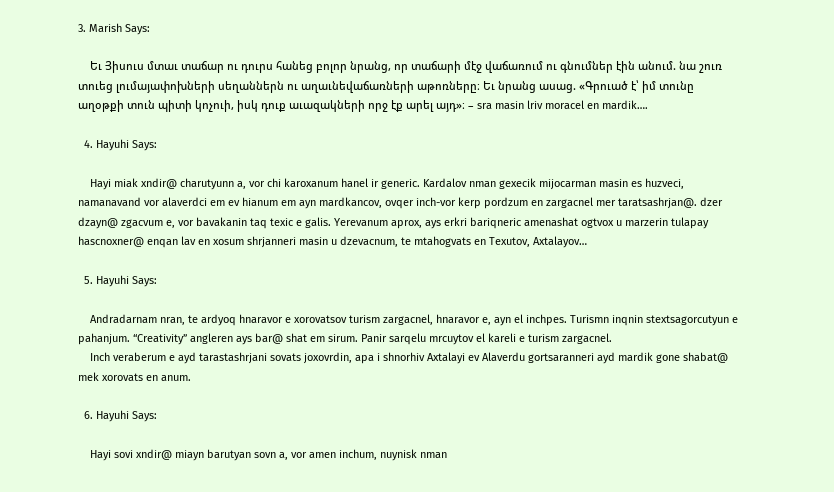3. Marish Says:

    Եւ Յիսուս մտաւ տաճար ու դուրս հանեց բոլոր նրանց, որ տաճարի մէջ վաճառում ու գնումներ էին անում. նա շուռ տուեց լումայափոխների սեղաններն ու աղաւնեվաճառների աթոռները։ Եւ նրանց ասաց. «Գրուած է՝ իմ տունը աղօթքի տուն պիտի կոչուի, իսկ դուք աւազակների որջ էք արել այդ»։ – sra masin lriv moracel en mardik….

  4. Hayuhi Says:

    Hayi miak xndir@ charutyunn a, vor chi karoxanum hanel ir generic. Kardalov nman gexecik mijocarman masin es huzveci, namanavand vor alaverdci em ev hianum em ayn mardkancov, ovqer inch-vor kerp pordzum en zargacnel mer taratsashrjan@. dzer dzayn@ zgacvum e, vor bavakanin taq texic e galis. Yerevanum aprox, ays erkri bariqneric amenashat ogtvox u marzerin tulapay hascnoxner@ enqan lav en xosum shrjanneri masin u dzevacnum, te mtahogvats en Texutov, Axtalayov…

  5. Hayuhi Says:

    Andradarnam nran, te ardyoq hnaravor e xorovatsov turism zargacnel, hnaravor e, ayn el inchpes. Turismn inqnin stextsagorcutyun e pahanjum. “Creativity” angleren ays bar@ shat em sirum. Panir sarqelu mrcuytov el kareli e turism zargacnel.
    Inch veraberum e ayd tarastashrjani sovats joxovrdin, apa i shnorhiv Axtalayi ev Alaverdu gortsaranneri ayd mardik gone shabat@ mek xorovats en anum.

  6. Hayuhi Says:

    Hayi sovi xndir@ miayn barutyan sovn a, vor amen inchum, nuynisk nman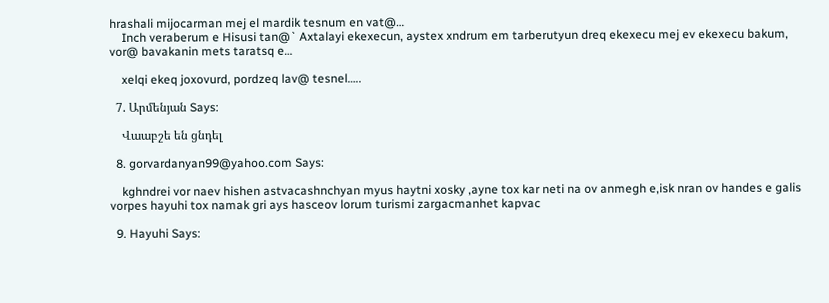hrashali mijocarman mej el mardik tesnum en vat@…
    Inch veraberum e Hisusi tan@` Axtalayi ekexecun, aystex xndrum em tarberutyun dreq ekexecu mej ev ekexecu bakum, vor@ bavakanin mets taratsq e…

    xelqi ekeq joxovurd, pordzeq lav@ tesnel…..

  7. Արմենյան Says:

    Վաաբշե են ցնդել

  8. gorvardanyan99@yahoo.com Says:

    kghndrei vor naev hishen astvacashnchyan myus haytni xosky ,ayne tox kar neti na ov anmegh e,isk nran ov handes e galis vorpes hayuhi tox namak gri ays hasceov lorum turismi zargacmanhet kapvac

  9. Hayuhi Says: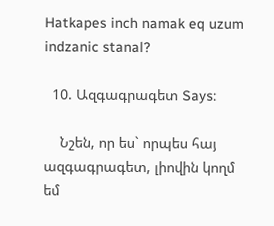Hatkapes inch namak eq uzum indzanic stanal?

  10. Ազգագրագետ Says:

    Նշեն, որ ես` որպես հայ ազգագրագետ, լիովին կողմ եմ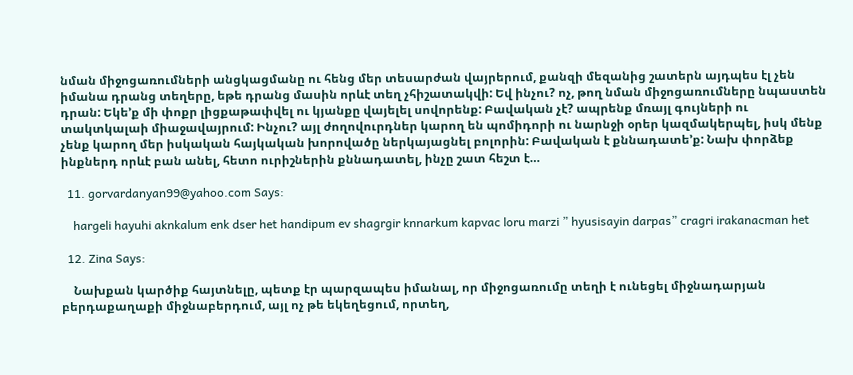նման միջոցառումների անցկացմանը ու հենց մեր տեսարժան վայրերում, քանզի մեզանից շատերն այդպես էլ չեն իմանա դրանց տեղերը, եթե դրանց մասին որևէ տեղ չհիշատակվի: Եվ ինչու? ոչ, թող նման միջոցառումները նպաստեն դրան: Եկե’ք մի փոքր լիցքաթափվել ու կյանքը վայելել սովորենք: Բավական չէ? ապրենք մռայլ գույների ու տակտկալաի միաջավայրում: Ինչու? այլ ժողովուրդներ կարող են պոմիդորի ու նարնջի օրեր կազմակերպել, իսկ մենք չենք կարող մեր իսկական հայկական խորովածը ներկայացնել բոլորին: Բավական է քննադատե’ք: Նախ փորձեք ինքներդ որևէ բան անել, հետո ուրիշներին քննադատել, ինչը շատ հեշտ է…

  11. gorvardanyan99@yahoo.com Says:

    hargeli hayuhi aknkalum enk dser het handipum ev shagrgir knnarkum kapvac loru marzi ” hyusisayin darpas” cragri irakanacman het

  12. Zina Says:

    Նախքան կարծիք հայտնելը, պետք էր պարզապես իմանալ, որ միջոցառումը տեղի է ունեցել միջնադարյան բերդաքաղաքի միջնաբերդում, այլ ոչ թե եկեղեցում, որտեղ,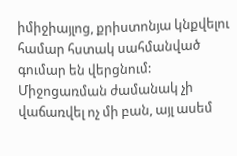իմիջիայլոց, քրիստոնյա կնքվելու համար հստակ սահմանված գումար են վերցնում: Միջոցառման ժամանակ չի վաճառվել ոչ մի բան, այլ ասեմ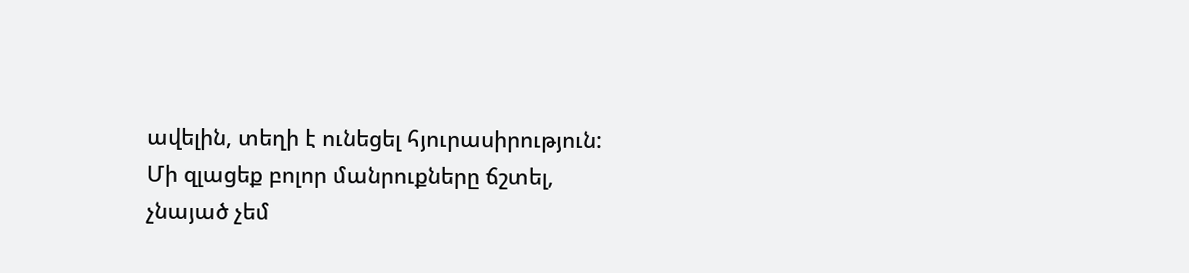ավելին, տեղի է ունեցել հյուրասիրություն: Մի զլացեք բոլոր մանրուքները ճշտել, չնայած չեմ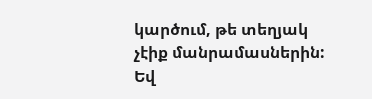կարծում, թե տեղյակ չէիք մանրամասներին: Եվ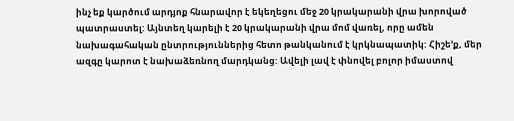ինչ եք կարծում արդյոք հնարավոր է եկեղեցու մեջ 20 կրակարանի վրա խորոված պատրաստել: Այնտեղ կարելի է 20 կրակարանի վրա մոմ վառել, որը ամեն նախագահական ընտրություններից հետո թանկանում է կրկնապատիկ: Հիշե’ք, մեր ազգը կարոտ է նախաձեռնող մարդկանց: Ավելի լավ է փնովել բոլոր իմաստով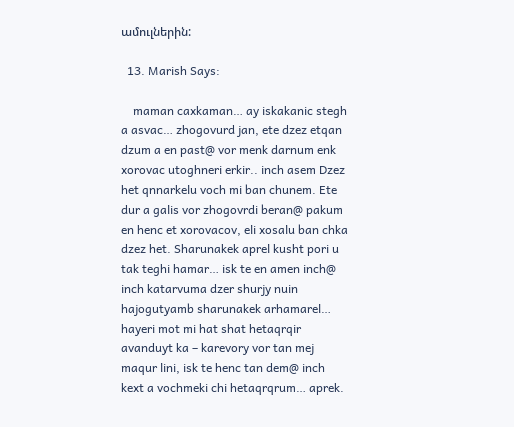ամուլներին:

  13. Marish Says:

    maman caxkaman… ay iskakanic stegh a asvac… zhogovurd jan, ete dzez etqan dzum a en past@ vor menk darnum enk xorovac utoghneri erkir.. inch asem Dzez het qnnarkelu voch mi ban chunem. Ete dur a galis vor zhogovrdi beran@ pakum en henc et xorovacov, eli xosalu ban chka dzez het. Sharunakek aprel kusht pori u tak teghi hamar… isk te en amen inch@ inch katarvuma dzer shurjy nuin hajogutyamb sharunakek arhamarel… hayeri mot mi hat shat hetaqrqir avanduyt ka – karevory vor tan mej maqur lini, isk te henc tan dem@ inch kext a vochmeki chi hetaqrqrum… aprek.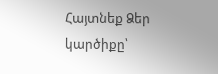Հայտնեք Ձեր կարծիքը՝